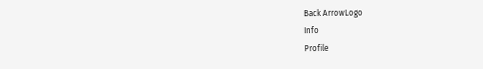Back ArrowLogo
Info
Profile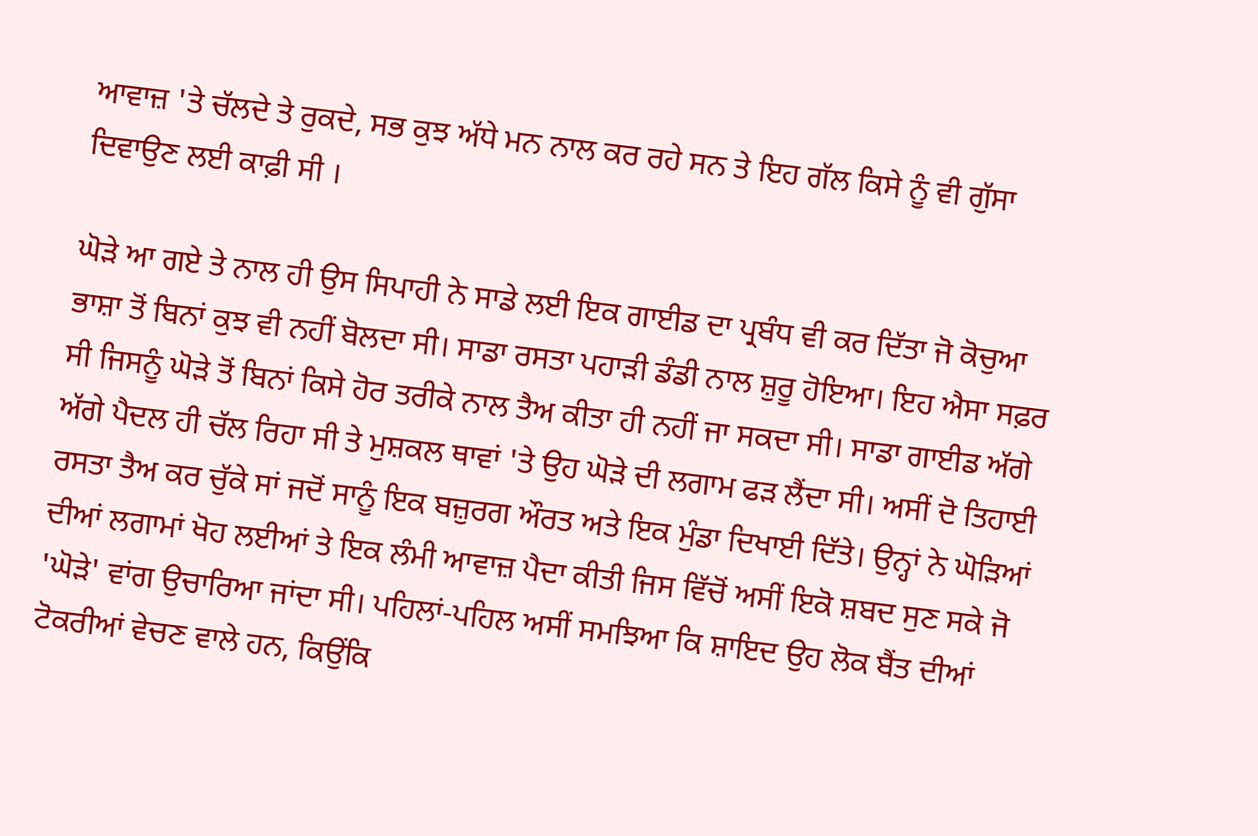ਆਵਾਜ਼ 'ਤੇ ਚੱਲਦੇ ਤੇ ਰੁਕਦੇ, ਸਭ ਕੁਝ ਅੱਧੇ ਮਨ ਨਾਲ ਕਰ ਰਹੇ ਸਨ ਤੇ ਇਹ ਗੱਲ ਕਿਸੇ ਨੂੰ ਵੀ ਗੁੱਸਾ ਦਿਵਾਉਣ ਲਈ ਕਾਫ਼ੀ ਸੀ ।

ਘੋੜੇ ਆ ਗਏ ਤੇ ਨਾਲ ਹੀ ਉਸ ਸਿਪਾਹੀ ਨੇ ਸਾਡੇ ਲਈ ਇਕ ਗਾਈਡ ਦਾ ਪ੍ਰਬੰਧ ਵੀ ਕਰ ਦਿੱਤਾ ਜੋ ਕੋਚੁਆ ਭਾਸ਼ਾ ਤੋਂ ਬਿਨਾਂ ਕੁਝ ਵੀ ਨਹੀਂ ਬੋਲਦਾ ਸੀ। ਸਾਡਾ ਰਸਤਾ ਪਹਾੜੀ ਡੰਡੀ ਨਾਲ ਸ਼ੁਰੂ ਹੋਇਆ। ਇਹ ਐਸਾ ਸਫ਼ਰ ਸੀ ਜਿਸਨੂੰ ਘੋੜੇ ਤੋਂ ਬਿਨਾਂ ਕਿਸੇ ਹੋਰ ਤਰੀਕੇ ਨਾਲ ਤੈਅ ਕੀਤਾ ਹੀ ਨਹੀਂ ਜਾ ਸਕਦਾ ਸੀ। ਸਾਡਾ ਗਾਈਡ ਅੱਗੇ ਅੱਗੇ ਪੈਦਲ ਹੀ ਚੱਲ ਰਿਹਾ ਸੀ ਤੇ ਮੁਸ਼ਕਲ ਥਾਵਾਂ 'ਤੇ ਉਹ ਘੋੜੇ ਦੀ ਲਗਾਮ ਫੜ ਲੈਂਦਾ ਸੀ। ਅਸੀਂ ਦੋ ਤਿਹਾਈ ਰਸਤਾ ਤੈਅ ਕਰ ਚੁੱਕੇ ਸਾਂ ਜਦੋਂ ਸਾਨੂੰ ਇਕ ਬਜ਼ੁਰਗ ਔਰਤ ਅਤੇ ਇਕ ਮੁੰਡਾ ਦਿਖਾਈ ਦਿੱਤੇ। ਉਨ੍ਹਾਂ ਨੇ ਘੋੜਿਆਂ ਦੀਆਂ ਲਗਾਮਾਂ ਖੋਹ ਲਈਆਂ ਤੇ ਇਕ ਲੰਮੀ ਆਵਾਜ਼ ਪੈਦਾ ਕੀਤੀ ਜਿਸ ਵਿੱਚੋਂ ਅਸੀਂ ਇਕੋ ਸ਼ਬਦ ਸੁਣ ਸਕੇ ਜੋ 'ਘੋੜੇ' ਵਾਂਗ ਉਚਾਰਿਆ ਜਾਂਦਾ ਸੀ। ਪਹਿਲਾਂ-ਪਹਿਲ ਅਸੀਂ ਸਮਝਿਆ ਕਿ ਸ਼ਾਇਦ ਉਹ ਲੋਕ ਬੈਂਤ ਦੀਆਂ ਟੋਕਰੀਆਂ ਵੇਚਣ ਵਾਲੇ ਹਨ, ਕਿਉਂਕਿ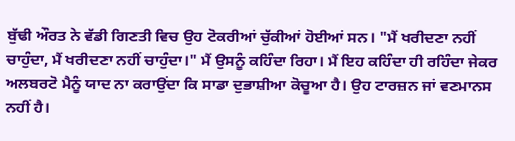ਬੁੱਢੀ ਔਰਤ ਨੇ ਵੱਡੀ ਗਿਣਤੀ ਵਿਚ ਉਹ ਟੋਕਰੀਆਂ ਚੁੱਕੀਆਂ ਹੋਈਆਂ ਸਨ। "ਮੈਂ ਖਰੀਦਣਾ ਨਹੀਂ ਚਾਹੁੰਦਾ, ਮੈਂ ਖਰੀਦਣਾ ਨਹੀਂ ਚਾਹੁੰਦਾ।" ਮੈਂ ਉਸਨੂੰ ਕਹਿੰਦਾ ਰਿਹਾ। ਮੈਂ ਇਹ ਕਹਿੰਦਾ ਹੀ ਰਹਿੰਦਾ ਜੇਕਰ ਅਲਬਰਟੋ ਮੈਨੂੰ ਯਾਦ ਨਾ ਕਰਾਉਂਦਾ ਕਿ ਸਾਡਾ ਦੁਭਾਸ਼ੀਆ ਕੋਚੂਆ ਹੈ। ਉਹ ਟਾਰਜ਼ਨ ਜਾਂ ਵਣਮਾਨਸ ਨਹੀਂ ਹੈ।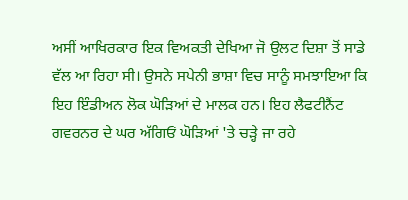ਅਸੀਂ ਆਖਿਰਕਾਰ ਇਕ ਵਿਅਕਤੀ ਦੇਖਿਆ ਜੋ ਉਲਟ ਦਿਸ਼ਾ ਤੋਂ ਸਾਡੇ ਵੱਲ ਆ ਰਿਹਾ ਸੀ। ਉਸਨੇ ਸਪੇਨੀ ਭਾਸ਼ਾ ਵਿਚ ਸਾਨੂੰ ਸਮਝਾਇਆ ਕਿ ਇਹ ਇੰਡੀਅਨ ਲੋਕ ਘੋੜਿਆਂ ਦੇ ਮਾਲਕ ਹਨ। ਇਹ ਲੈਫਟੀਨੈਂਟ ਗਵਰਨਰ ਦੇ ਘਰ ਅੱਗਿਓਂ ਘੋੜਿਆਂ 'ਤੇ ਚੜ੍ਹੇ ਜਾ ਰਹੇ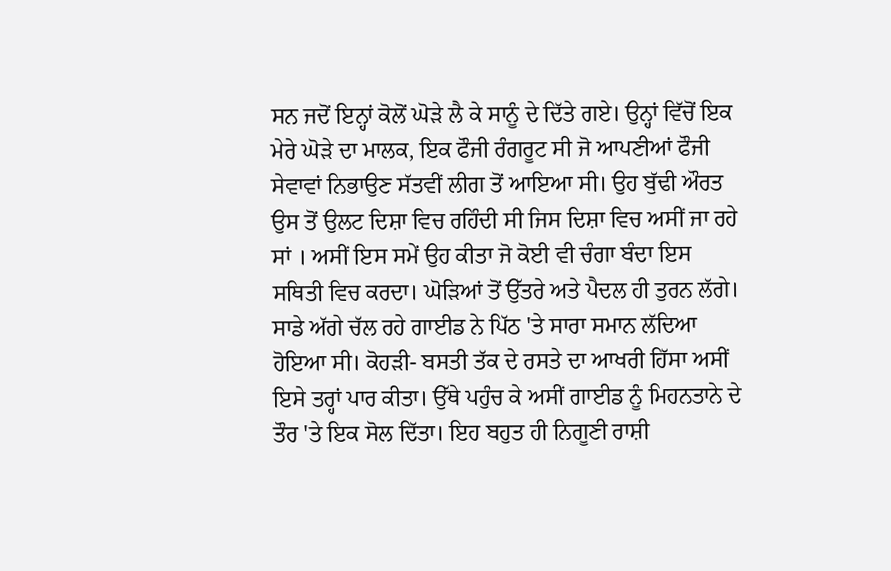ਸਨ ਜਦੋਂ ਇਨ੍ਹਾਂ ਕੋਲੋਂ ਘੋੜੇ ਲੈ ਕੇ ਸਾਨੂੰ ਦੇ ਦਿੱਤੇ ਗਏ। ਉਨ੍ਹਾਂ ਵਿੱਚੋਂ ਇਕ ਮੇਰੇ ਘੋੜੇ ਦਾ ਮਾਲਕ, ਇਕ ਫੌਜੀ ਰੰਗਰੂਟ ਸੀ ਜੋ ਆਪਣੀਆਂ ਫੌਜੀ ਸੇਵਾਵਾਂ ਨਿਭਾਉਣ ਸੱਤਵੀਂ ਲੀਗ ਤੋਂ ਆਇਆ ਸੀ। ਉਹ ਬੁੱਢੀ ਔਰਤ ਉਸ ਤੋਂ ਉਲਟ ਦਿਸ਼ਾ ਵਿਚ ਰਹਿੰਦੀ ਸੀ ਜਿਸ ਦਿਸ਼ਾ ਵਿਚ ਅਸੀਂ ਜਾ ਰਹੇ ਸਾਂ । ਅਸੀਂ ਇਸ ਸਮੇਂ ਉਹ ਕੀਤਾ ਜੋ ਕੋਈ ਵੀ ਚੰਗਾ ਬੰਦਾ ਇਸ ਸਥਿਤੀ ਵਿਚ ਕਰਦਾ। ਘੋੜਿਆਂ ਤੋਂ ਉੱਤਰੇ ਅਤੇ ਪੈਦਲ ਹੀ ਤੁਰਨ ਲੱਗੇ। ਸਾਡੇ ਅੱਗੇ ਚੱਲ ਰਹੇ ਗਾਈਡ ਨੇ ਪਿੱਠ 'ਤੇ ਸਾਰਾ ਸਮਾਨ ਲੱਦਿਆ ਹੋਇਆ ਸੀ। ਕੋਹੜੀ- ਬਸਤੀ ਤੱਕ ਦੇ ਰਸਤੇ ਦਾ ਆਖਰੀ ਹਿੱਸਾ ਅਸੀਂ ਇਸੇ ਤਰ੍ਹਾਂ ਪਾਰ ਕੀਤਾ। ਉੱਥੇ ਪਹੁੰਚ ਕੇ ਅਸੀਂ ਗਾਈਡ ਨੂੰ ਮਿਹਨਤਾਨੇ ਦੇ ਤੌਰ 'ਤੇ ਇਕ ਸੋਲ ਦਿੱਤਾ। ਇਹ ਬਹੁਤ ਹੀ ਨਿਗੂਣੀ ਰਾਸ਼ੀ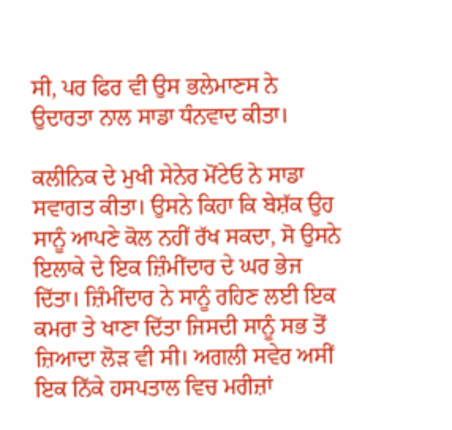ਸੀ, ਪਰ ਫਿਰ ਵੀ ਉਸ ਭਲੇਮਾਣਸ ਨੇ ਉਦਾਰਤਾ ਨਾਲ ਸਾਡਾ ਧੰਨਵਾਦ ਕੀਤਾ।

ਕਲੀਨਿਕ ਦੇ ਮੁਖੀ ਸੇਨੇਰ ਮੋਂਟੇਓ ਨੇ ਸਾਡਾ ਸਵਾਗਤ ਕੀਤਾ। ਉਸਨੇ ਕਿਹਾ ਕਿ ਬੇਸ਼ੱਕ ਉਹ ਸਾਨੂੰ ਆਪਣੇ ਕੋਲ ਨਹੀਂ ਰੱਖ ਸਕਦਾ, ਸੋ ਉਸਨੇ ਇਲਾਕੇ ਦੇ ਇਕ ਜ਼ਿੰਮੀਂਦਾਰ ਦੇ ਘਰ ਭੇਜ ਦਿੱਤਾ। ਜ਼ਿੰਮੀਂਦਾਰ ਨੇ ਸਾਨੂੰ ਰਹਿਣ ਲਈ ਇਕ ਕਮਰਾ ਤੇ ਖਾਣਾ ਦਿੱਤਾ ਜਿਸਦੀ ਸਾਨੂੰ ਸਭ ਤੋਂ ਜ਼ਿਆਦਾ ਲੋੜ ਵੀ ਸੀ। ਅਗਲੀ ਸਵੇਰ ਅਸੀਂ ਇਕ ਨਿੱਕੇ ਹਸਪਤਾਲ ਵਿਚ ਮਰੀਜ਼ਾਂ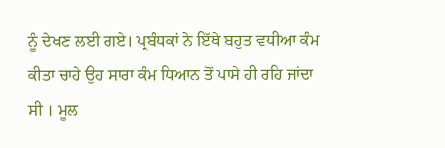ਨੂੰ ਦੇਖਣ ਲਈ ਗਏ। ਪ੍ਰਬੰਧਕਾਂ ਨੇ ਇੱਥੇ ਬਹੁਤ ਵਧੀਆ ਕੰਮ ਕੀਤਾ ਚਾਹੇ ਉਹ ਸਾਰਾ ਕੰਮ ਧਿਆਨ ਤੋਂ ਪਾਸੇ ਹੀ ਰਹਿ ਜਾਂਦਾ ਸੀ । ਮੂਲ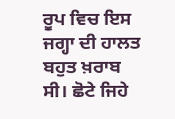ਰੂਪ ਵਿਚ ਇਸ ਜਗ੍ਹਾ ਦੀ ਹਾਲਤ ਬਹੁਤ ਖ਼ਰਾਬ ਸੀ। ਛੋਟੇ ਜਿਹੇ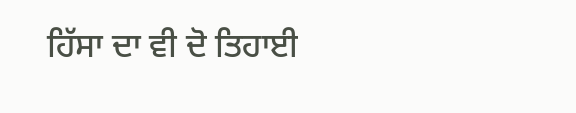ਹਿੱਸਾ ਦਾ ਵੀ ਦੋ ਤਿਹਾਈ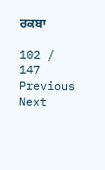ਰਕਬਾ

102 / 147
Previous
Next